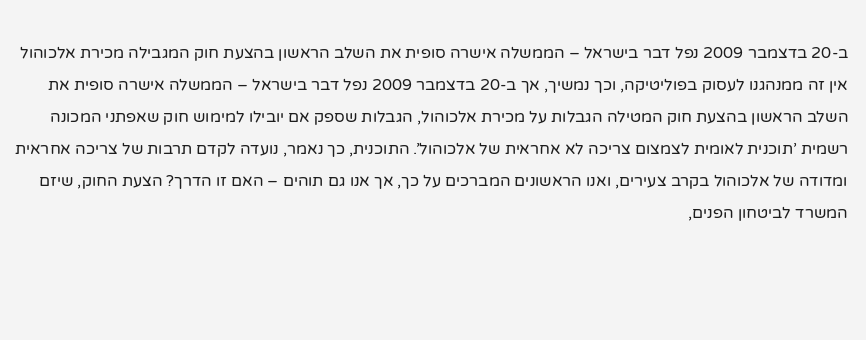ב-20 בדצמבר 2009 נפל דבר בישראל – הממשלה אישרה סופית את השלב הראשון בהצעת חוק המגבילה מכירת אלכוהול
אין זה ממנהגנו לעסוק בפוליטיקה, וכך נמשיך, אך ב-20 בדצמבר 2009 נפל דבר בישראל – הממשלה אישרה סופית את השלב הראשון בהצעת חוק המטילה הגבלות על מכירת אלכוהול, הגבלות שספק אם יובילו למימוש חוק שאפתני המכונה רשמית ’תוכנית לאומית לצמצום צריכה לא אחראית של אלכוהול’. התוכנית, כך נאמר, נועדה לקדם תרבות של צריכה אחראית ומדודה של אלכוהול בקרב צעירים, ואנו הראשונים המברכים על כך, אך אנו גם תוהים – האם זו הדרך? הצעת החוק, שיזם המשרד לביטחון הפנים,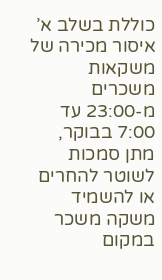כוללת בשלב א’ איסור מכירה של משקאות משכרים מ-23:00 עד 7:00 בבוקר, מתן סמכות לשוטר להחרים או להשמיד משקה משכר במקום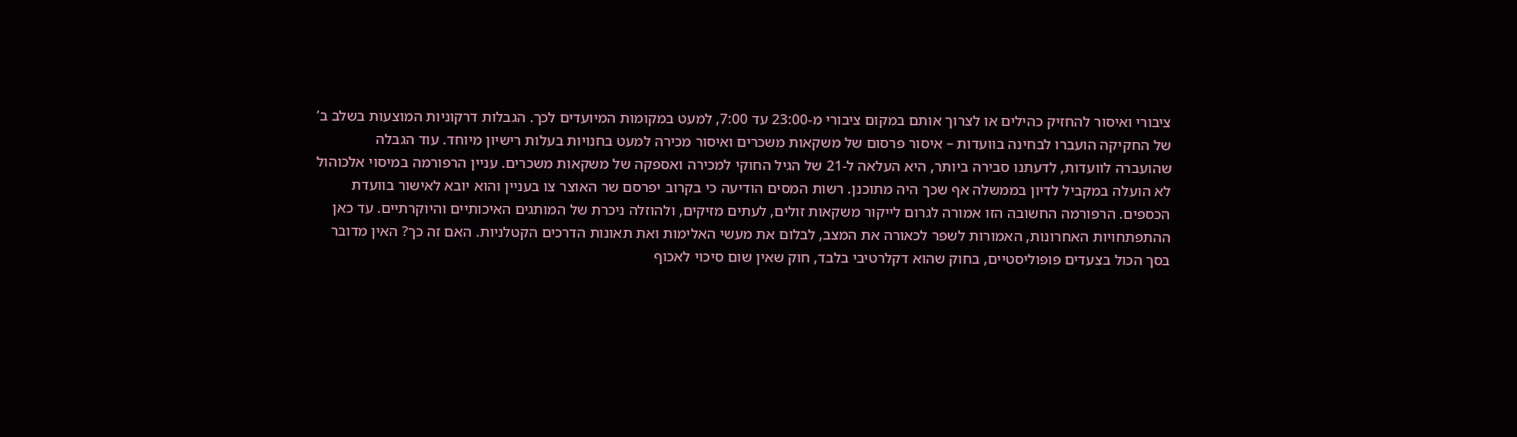ציבורי ואיסור להחזיק כהילים או לצרוך אותם במקום ציבורי מ-23:00 עד 7:00, למעט במקומות המיועדים לכך. הגבלות דרקוניות המוצעות בשלב ב’ של החקיקה הועברו לבחינה בוועדות – איסור פרסום של משקאות משכרים ואיסור מכירה למעט בחנויות בעלות רישיון מיוחד. עוד הגבלה שהועברה לוועדות, לדעתנו סבירה ביותר, היא העלאה ל-21 של הגיל החוקי למכירה ואספקה של משקאות משכרים. עניין הרפורמה במיסוי אלכוהול לא הועלה במקביל לדיון בממשלה אף שכך היה מתוכנן. רשות המסים הודיעה כי בקרוב יפרסם שר האוצר צו בעניין והוא יובא לאישור בוועדת הכספים. הרפורמה החשובה הזו אמורה לגרום לייקור משקאות זולים, לעתים מזיקים, ולהוזלה ניכרת של המותגים האיכותיים והיוקרתיים. עד כאן ההתפתחויות האחרונות, האמורות לשפר לכאורה את המצב, לבלום את מעשי האלימות ואת תאונות הדרכים הקטלניות. האם זה כך? האין מדובר בסך הכול בצעדים פופוליסטיים, בחוק שהוא דקלרטיבי בלבד, חוק שאין שום סיכוי לאכוף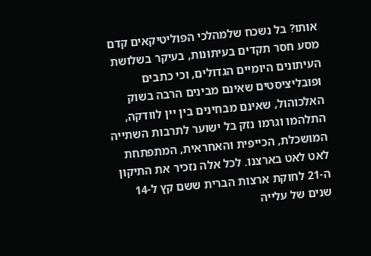אותו? בל נשכח שלמהלכי הפוליטיקאים קדם מסע חסר תקדים בעיתונות, בעיקר בשלושת העיתונים היומיים הגדולים, וכי כתבים ופובליציסטים שאינם מבינים הרבה בשוק האלכוהול, שאינם מבחינים בין יין לוודקה, התלהמו וגרמו נזק בל ישוער לתרבות השתייה המושכלת, הכייפית והאחראית, המתפתחת לאט לאט בארצנו. לכל אלה נזכיר את התיקון ה-21 לחוקת ארצות הברית ששם קץ ל-14 שנים של עלייה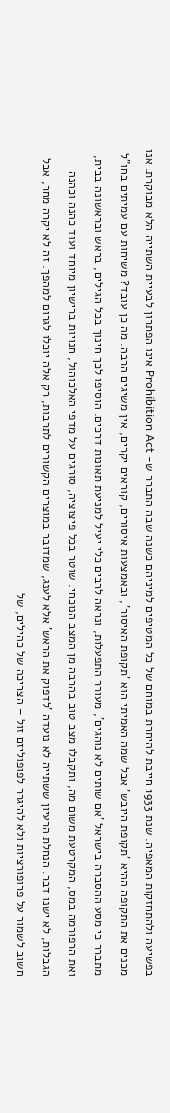בפשיעה ולהתחזקות המאפיה. שנת 1933 חייבת להיחרת במוחם של כל המטיפים למיניהם כשנה שבה התברר ש- Prohibition Act אינו הפתרון לבעיית השתייה הלא מבוקרת. אנו מכנים את התקופה ההיא ’תקופת היובש’ אבל שמה האמיתי הוא ’תקופת האיסור’, ובאמצעות איסורים, קוראים יקרים, אין משיגים הרבה. מה כן עובד? משיחות עם עמיתים בחו"ל מתברר כי מסע ההסברה בישראל ’אם שותים לא נוהגים’, מעורר התפעלות, ונראה לרבים כלי יעיל למניעת תאונות דרכים. הוסיפו לכך חינוך בכל הגילים, בראש ובראשונה בבית, ואת הרפורמה במס, המקרטעת משום מה, ותקבלו מצב טוב בהרבה מן המצב הנוכחי. שוטר בכל פיצוציה, סורגים על מדפי האלכוהול, חנויות ברישיון מיוחד ועוד כהנה וכהנה הגבלות, לא ישנו דבר. הנחלת הרעיון ששתייה לא נועדה ’לדפוק את הראש’ אלא לענג, שמדובר במוצרים הקשורים לתרבות, רק אלה יוכלו לגרום למהפך. זה לא יקרה מחר, אבל חשוב לשמור על פרופורציות ולא להיגרר לפופוליזם זול – הצריכה של כהילים, של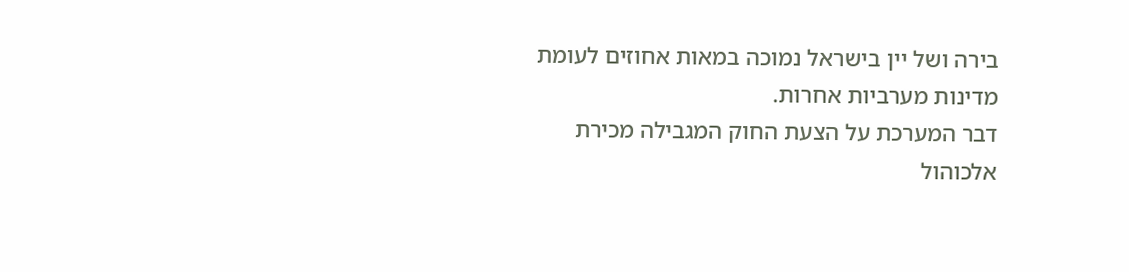בירה ושל יין בישראל נמוכה במאות אחוזים לעומת מדינות מערביות אחרות.
דבר המערכת על הצעת החוק המגבילה מכירת אלכוהול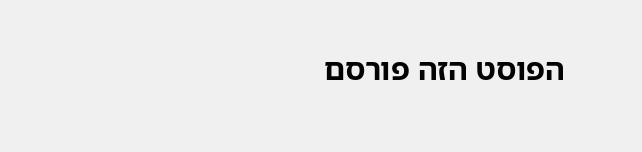הפוסט הזה פורסם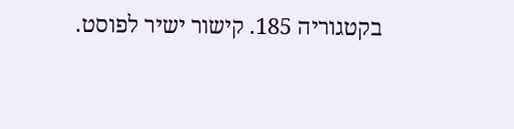בקטגוריה 185. קישור ישיר לפוסט.